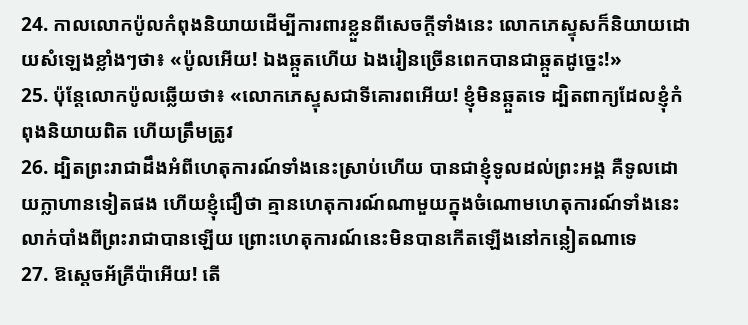24. កាលលោកប៉ូលកំពុងនិយាយដើម្បីការពារខ្លួនពីសេចក្ដីទាំងនេះ លោកភេស្ទុសក៏និយាយដោយសំឡេងខ្លាំងៗថា៖ «ប៉ូលអើយ! ឯងឆ្កួតហើយ ឯងរៀនច្រើនពេកបានជាឆ្កួតដូច្នេះ!»
25. ប៉ុន្ដែលោកប៉ូលឆ្លើយថា៖ «លោកភេស្ទុសជាទីគោរពអើយ! ខ្ញុំមិនឆ្កួតទេ ដ្បិតពាក្យដែលខ្ញុំកំពុងនិយាយពិត ហើយត្រឹមត្រូវ
26. ដ្បិតព្រះរាជាដឹងអំពីហេតុការណ៍ទាំងនេះស្រាប់ហើយ បានជាខ្ញុំទូលដល់ព្រះអង្គ គឺទូលដោយក្លាហានទៀតផង ហើយខ្ញុំជឿថា គ្មានហេតុការណ៍ណាមួយក្នុងចំណោមហេតុការណ៍ទាំងនេះលាក់បាំងពីព្រះរាជាបានឡើយ ព្រោះហេតុការណ៍នេះមិនបានកើតឡើងនៅកន្លៀតណាទេ
27. ឱស្ដេចអ័គ្រីប៉ាអើយ! តើ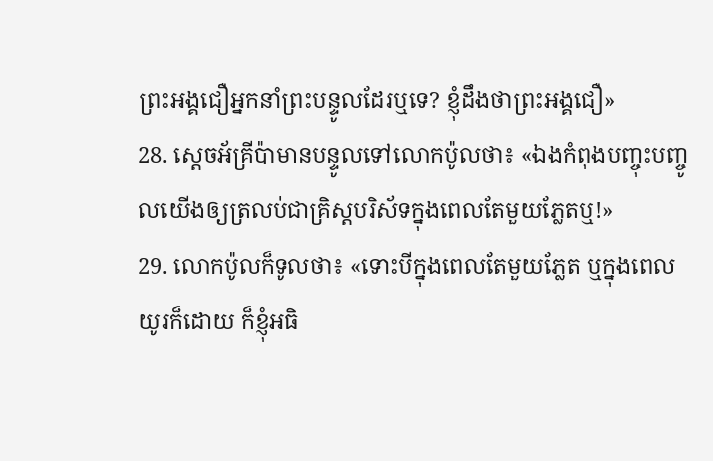ព្រះអង្គជឿអ្នកនាំព្រះបន្ទូលដែរឬទេ? ខ្ញុំដឹងថាព្រះអង្គជឿ»
28. ស្ដេចអ័គ្រីប៉ាមានបន្ទូលទៅលោកប៉ូលថា៖ «ឯងកំពុងបញ្ចុះបញ្ចូលយើងឲ្យត្រលប់ជាគ្រិស្ដបរិស័ទក្នុងពេលតែមួយភ្លែតឬ!»
29. លោកប៉ូលក៏ទូលថា៖ «ទោះបីក្នុងពេលតែមួយភ្លែត ឬក្នុងពេលយូរក៏ដោយ ក៏ខ្ញុំអធិ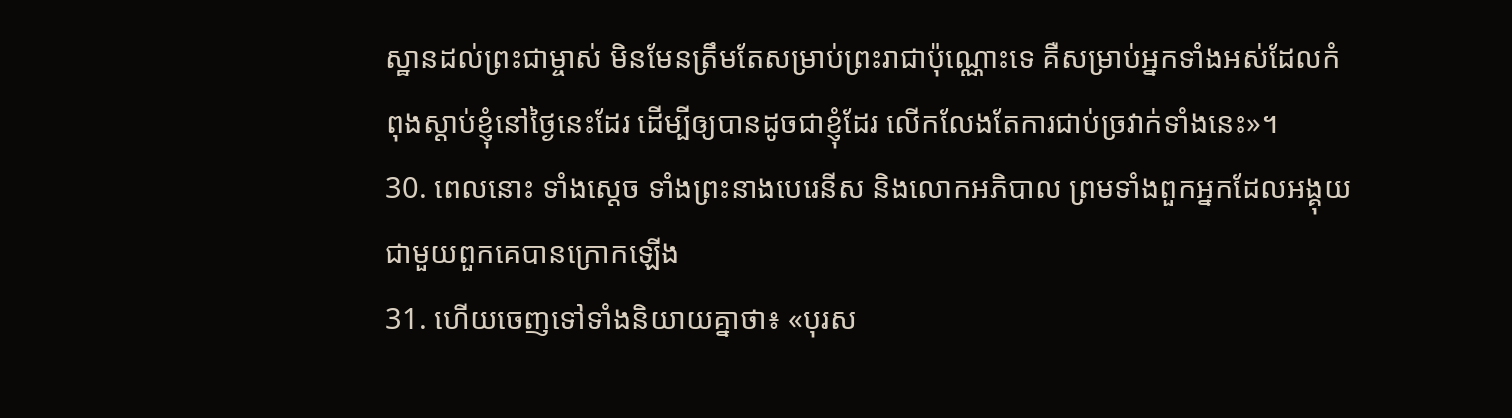ស្ឋានដល់ព្រះជាម្ចាស់ មិនមែនត្រឹមតែសម្រាប់ព្រះរាជាប៉ុណ្ណោះទេ គឺសម្រាប់អ្នកទាំងអស់ដែលកំពុងស្ដាប់ខ្ញុំនៅថ្ងៃនេះដែរ ដើម្បីឲ្យបានដូចជាខ្ញុំដែរ លើកលែងតែការជាប់ច្រវាក់ទាំងនេះ»។
30. ពេលនោះ ទាំងស្ដេច ទាំងព្រះនាងបេរេនីស និងលោកអភិបាល ព្រមទាំងពួកអ្នកដែលអង្គុយជាមួយពួកគេបានក្រោកឡើង
31. ហើយចេញទៅទាំងនិយាយគ្នាថា៖ «បុរស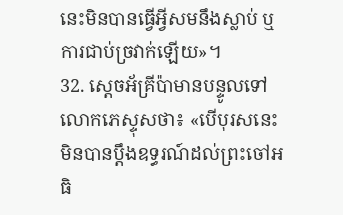នេះមិនបានធ្វើអ្វីសមនឹងស្លាប់ ឬការជាប់ច្រវាក់ឡើយ»។
32. ស្ដេចអ័គ្រីប៉ាមានបន្ទូលទៅលោកភេស្ទុសថា៖ «បើបុរសនេះមិនបានប្ដឹងឧទ្ធរណ៍ដល់ព្រះចៅអធិ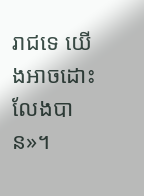រាជទេ យើងអាចដោះលែងបាន»។